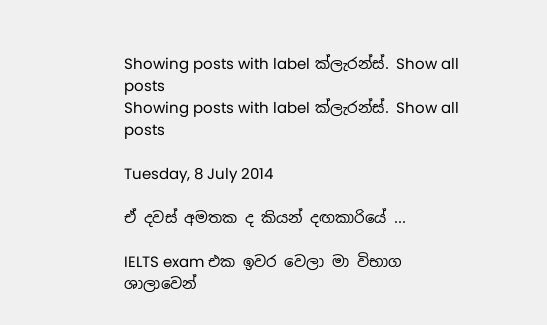Showing posts with label ක්ලැරන්ස්. Show all posts
Showing posts with label ක්ලැරන්ස්. Show all posts

Tuesday, 8 July 2014

ඒ දවස් අමතක ද කියන් දඟකාරියේ ...

IELTS exam එක ඉවර වෙලා මා විභාග ශාලාවෙන්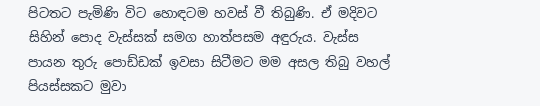පිටතට පැමිණි විට හොඳටම හවස් වී තිබුණි. ඒ මදිවට සිහින් පොද වැස්සක් සමග හාත්පසම අඳුරුය. වැස්ස පායන තුරු පොඩ්ඩක් ඉවසා සිටීමට මම අසල තිබු වහල් පියස්සකට මුවා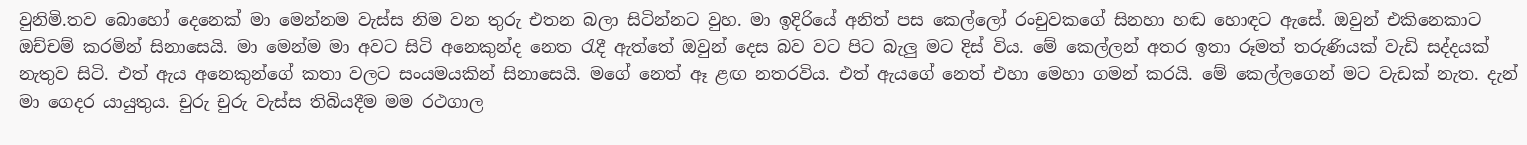වුනිමි.තව බොහෝ දෙනෙක් මා මෙන්නම වැස්ස නිම වන තුරු එතන බලා සිටින්නට වුහ. මා ඉදිරියේ අනිත් පස කෙල්ලෝ රංචුවකගේ සිනහා හඬ හොඳට ඇසේ. ඔවුන් එකිනෙකාට ඔච්චම් කරමින් සිනාසෙයි. මා මෙන්ම මා අවට සිටි අනෙකුන්ද නෙත රැදී ඇත්තේ ඔවුන් දෙස බව වට පිට බැලු මට දිස් විය. මේ කෙල්ලන් අතර ඉතා රූමත් තරුණියක් වැඩි සද්දයක් නැතුව සිටි. එත් ඇය අනෙකුන්ගේ කතා වලට සංයමයකින් සිනාසෙයි. මගේ නෙත් ඈ ළඟ නතරවිය. එත් ඇයගේ නෙත් එහා මෙහා ගමන් කරයි. මේ කෙල්ලගෙන් මට වැඩක් නැත. දැන් මා ගෙදර යායුතුය. චුරු චුරු වැස්ස තිබියදීම මම රථගාල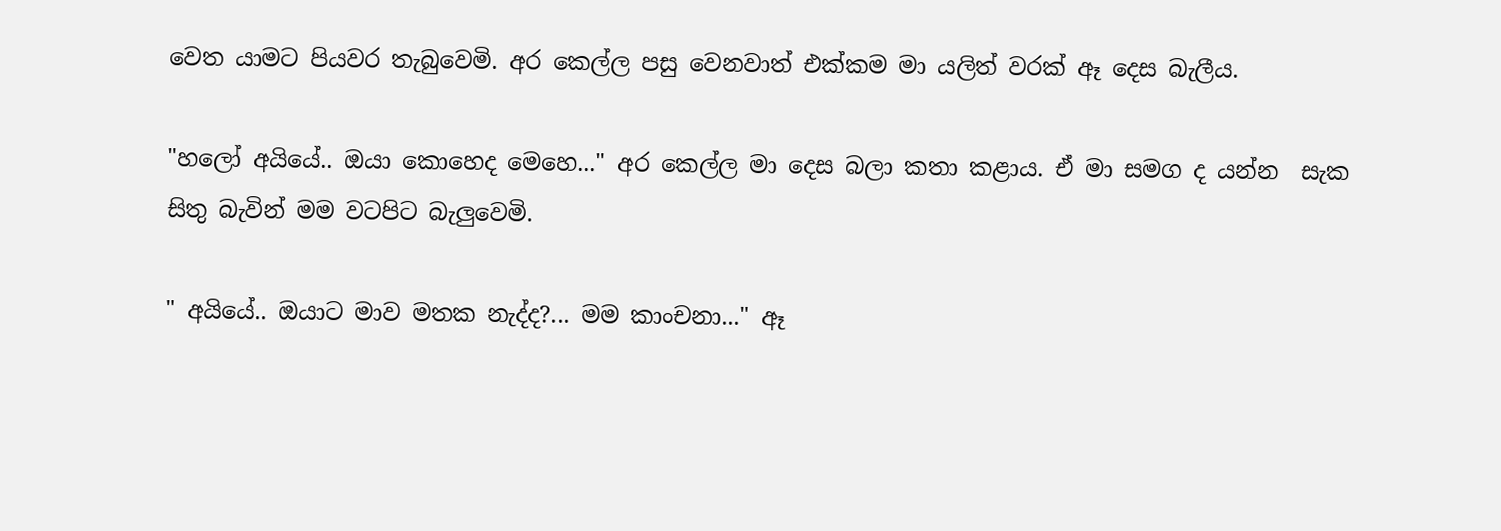වෙත යාමට පියවර තැබුවෙමි. අර කෙල්ල පසු වෙනවාත් එක්කම මා යලිත් වරක් ඈ දෙස බැලීය.

"හලෝ අයියේ.. ඔයා කොහෙද මෙහෙ..." අර කෙල්ල මා දෙස බලා කතා කළාය. ඒ මා සමග ද යන්න  සැක සිතු බැවින් මම වටපිට බැලුවෙමි.

" අයියේ.. ඔයාට මාව මතක නැද්ද?... මම කාංචනා..." ඈ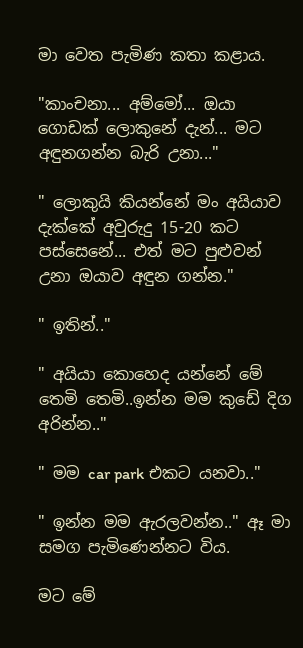මා වෙත පැමිණ කතා කළාය.

"කාංචනා... අම්මෝ... ඔයා ගොඩක් ලොකුනේ දැන්... මට අඳුනගන්න බැරි උනා..."

" ලොකුයි කියන්නේ මං අයියාව දැක්කේ අවුරුදු 15-20 කට පස්සෙනේ... එත් මට පුළුවන් උනා ඔයාව අඳුන ගන්න."

" ඉතින්.."

" අයියා කොහෙද යන්නේ මේ තෙමි තෙමි..ඉන්න මම කුඩේ දිග අරින්න.."

" මම car park එකට යනවා.."

" ඉන්න මම ඇරලවන්න.." ඈ මා සමග පැමිණෙන්නට විය.

මට මේ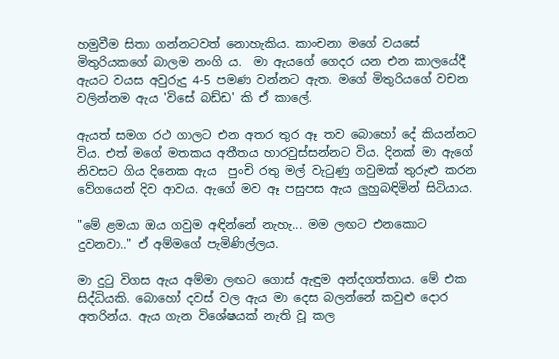හමුවීම සිතා ගන්නටවත් නොහැකිය. කාංචනා මගේ වයසේ මිතුරියකගේ බාලම නංගි ය.  මා ඇයගේ ගෙදර යන එන කාලයේදී ඇයට වයස අවුරුදු 4-5 පමණ වන්නට ඇත. මගේ මිතුරියගේ වචන වලින්නම ඇය 'විසේ බඩ්ඩ' කි ඒ කාලේ.

ඇයත් සමග රථ ගාලට එන අතර තුර ඈ තව බොහෝ දේ කියන්නට විය. එත් මගේ මතකය අතීතය හාරවුස්සන්නට විය. දිනක් මා ඇගේ නිවසට ගිය දිනෙක ඇය  පුංචි රතු මල් වැටුණු ගවුමක් තුරුළු කරන වේගයෙන් දිව ආවය. ඇගේ මව ඈ පසුපස ඇය ලුහුබඳිමින් සිටියාය.

"මේ ළමයා ඔය ගවුම අඳින්නේ නැහැ... මම ලඟට එනකොට දුවනවා.." ඒ අම්මගේ පැමිණිල්ලය.

මා දුටු විගස ඇය අම්මා ලඟට ගොස් ඇඳුම අන්දගත්තාය. මේ එක සිද්ධියකි. බොහෝ දවස් වල ඇය මා දෙස බලන්නේ කවුළු දොර අතරින්ය. ඇය ගැන විශේෂයක් නැති වූ කල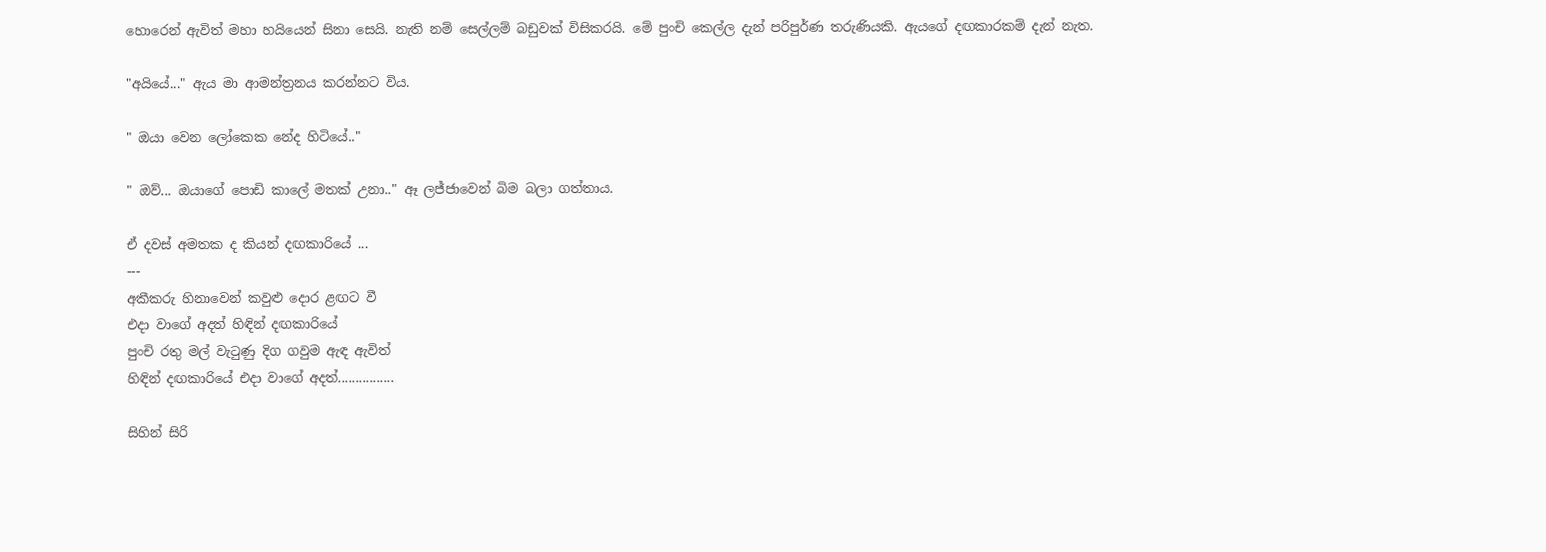හොරෙන් ඇවිත් මහා හයියෙන් සිනා සෙයි. නැති නම් සෙල්ලම් බඩුවක් විසිකරයි. මේ පුංචි කෙල්ල දැන් පරිපුර්ණ තරුණියකි. ඇයගේ දඟකාරකම් දැන් නැත.

"අයියේ..." ඇය මා ආමන්ත්‍රනය කරන්නට විය.

" ඔයා වෙන ලෝකෙක නේද හිටියේ.."

" ඔව්... ඔයාගේ පොඩි කාලේ මතක් උනා.." ඈ ලජ්ජාවෙන් බිම බලා ගත්තාය.

ඒ දවස් අමතක ද කියන් දඟකාරියේ ...
---
අකීකරු හිනාවෙන් කවුළු දොර ළඟට වී
එදා වාගේ අදත් හිඳින් දඟකාරියේ
පුංචි රතු මල් වැටුණු දිග ගවුම ඇඳ ඇවිත්
හිඳින් දඟකාරියේ එදා වාගේ අදත්................

සිහින් සිරි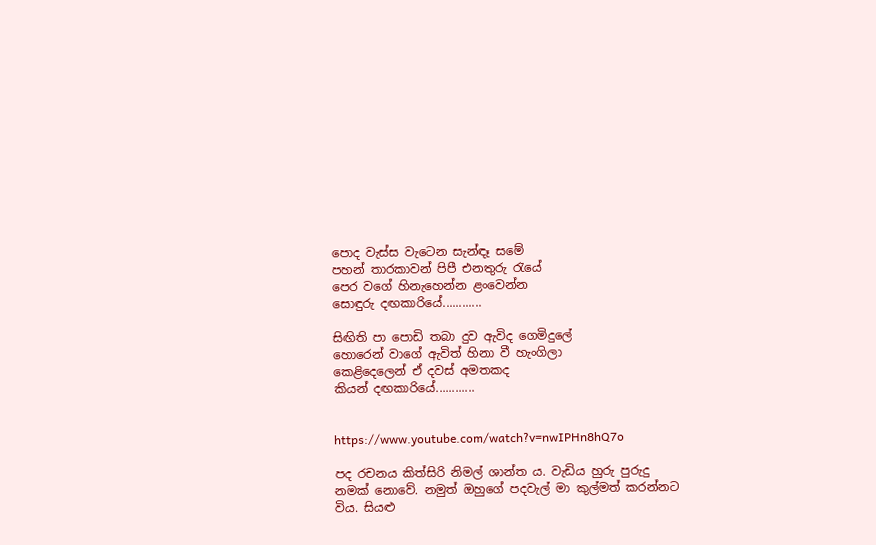පොද වැස්ස වැටෙන සැන්ඳෑ සමේ
පහන් තාරකාවන් පිපී එනතුරු රැයේ
පෙර වගේ හිනැහෙන්න ළංවෙන්න
සොඳුරු දඟකාරියේ............

සිඟිති පා පොඩි තබා දුව ඇවිද ගෙමිදුලේ
හොරෙන් වාගේ ඇවිත් හිනා වී හැංගිලා
කෙළිදෙලෙන් ඒ දවස් අමතකද
කියන් දඟකාරියේ............


https://www.youtube.com/watch?v=nwIPHn8hQ7o

පද රචනය කිත්සිරි නිමල් ශාන්ත ය. වැඩිය හුරු පුරුදු නමක් නොවේ. නමුත් ඔහුගේ පදවැල් මා කුල්මත් කරන්නට විය. සියළු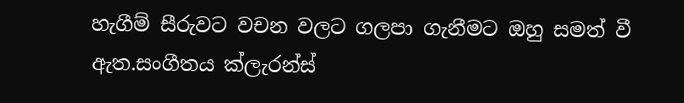හැගීම් සීරුවට වචන වලට ගලපා ගැනීමට ඔහු සමත් වී ඇත.සංගීතය ක්ලැරන්ස්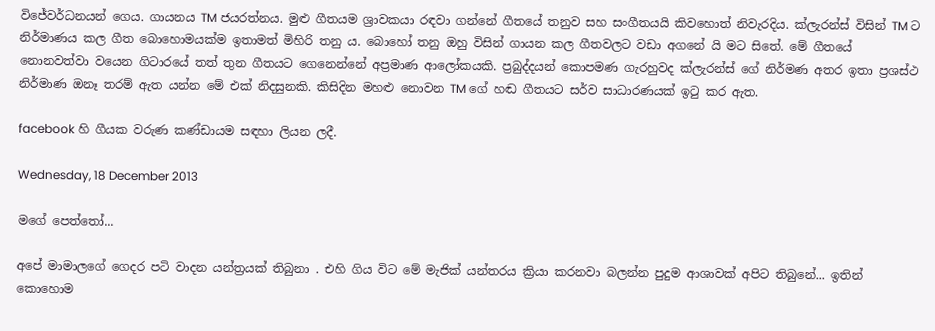විජේවර්ධනයන් ගෙය. ගායනය TM ජයරත්නය. මුළු ගීතයම ශ්‍රාවකයා රඳවා ගන්නේ ගීතයේ තනුව සහ සංගීතයයි කිවහොත් නිවැරදිය. ක්ලැරන්ස් විසින් TM ට නිර්මාණය කල ගීත බොහොමයක්ම ඉතාමත් මිහිරි තනු ය. බොහෝ තනු ඔහු විසින් ගායන කල ගීතවලට වඩා අගනේ යි මට සිතේ. මේ ගීතයේ නොනවත්වා වයෙන ගිටාරයේ තත් තුන ගීතයට ගෙනෙන්නේ අප්‍රමාණ ආලෝකයකි. ප්‍රබුද්දයන් කොපමණ ගැරහුවද ක්ලැරන්ස් ගේ නිර්මණ අතර ඉතා ප්‍රශස්ථ නිර්මාණ ඔනෑ තරම් ඇත යන්න මේ එක් නිදසුනකි. කිසිදින මහළු නොවන TM ගේ හඬ ගීතයට සර්ව සාධාරණයක් ඉටු කර ඇත.

facebook හි ගීයක වරුණ කණ්ඩායම සඳහා ලියන ලදී.

Wednesday, 18 December 2013

මගේ පෙත්තෝ...

අපේ මාමාලගේ ගෙදර පටි වාදන යන්ත්‍රයක් තිබුනා . එහි ගිය විට මේ මැජික් යන්තරය ක්‍රියා කරනවා බලන්න පුදුම ආශාවක් අපිට තිබුනේ... ඉතින් කොහොම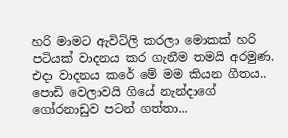හරි මාමට ඇවිටිලි කරලා මොකක් හරි පටියක් වාදනය කර ගැනීම තමයි අරමුණ. එදා වාදනය කරේ මේ මම කියන ගීතය.. පොඩි වෙලාවයි ගියේ නැන්දාගේ ගෝරනාඩුව පටන් ගත්තා...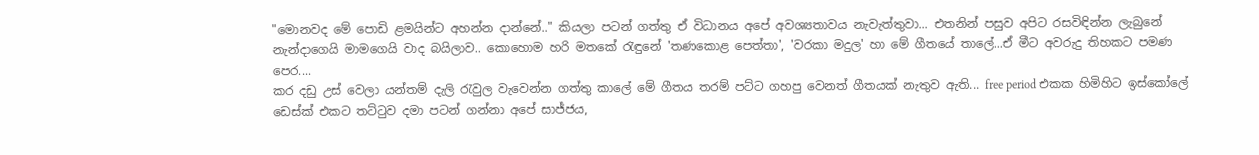"මොනවද මේ පොඩි ළමයින්ට අහන්න දාන්නේ.." කියලා පටන් ගත්තු ඒ විධානය අපේ අවශ්‍යතාවය නැවැත්තුවා... එතනින් පසුව අපිට රසවිඳින්න ලැබුනේ නැන්දාගෙයි මාමගෙයි වාද බයිලාව.. කොහොම හරි මතකේ රැඳුනේ 'තණකොළ පෙත්තා', 'වරකා මදුල' හා මේ ගීතයේ තාලේ...ඒ මීට අවරුදු තිහකට පමණ පෙර....
කර දඩු උස් වෙලා යන්තම් දැලි රැවුල වැවෙන්න ගත්තු කාලේ මේ ගීතය තරම් පට්ට ගහපු වෙනත් ගීතයක් නැතුව ඇති... free period එකක හිමිහිට ඉස්කෝලේ ඩෙස්ක් එකට තට්ටුව දමා පටන් ගන්නා අපේ සාජ්ජය,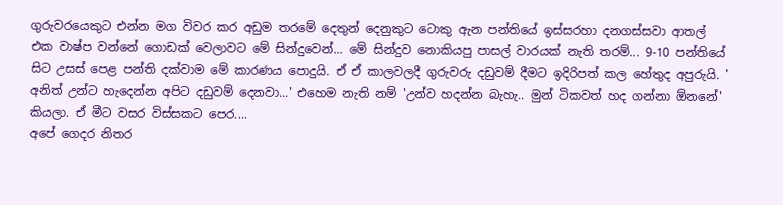ගුරුවරයෙකුට එන්න මග විවර කර අඩුම තරමේ දෙතුන් දෙනුකුට ටොකු ඇන පන්තියේ ඉස්සරහා දනගස්සවා ආතල් එක වාෂ්ප වන්නේ ගොඩක් වෙලාවට මේ සින්දුවෙන්... මේ සින්දුව නොකියපු පාසල් වාරයක් නැති තරම්... 9-10 පන්තියේ සිට උසස් පෙළ පන්ති දක්වාම මේ කාරණය පොදුයි. ඒ ඒ කාලවලදී ගුරුවරු දඩුවම් දීමට ඉදිරිපත් කල හේතුද අපුරුයි. ' අනිත් උන්ට හැදෙන්න අපිට දඩුවම් දෙනවා...' එහෙම නැති නම් 'උන්ව හදන්න බැහැ.. මුන් ටිකවත් හද ගන්නා ඕනනේ' කියලා. ඒ මීට වසර විස්සකට පෙර....
අපේ ගෙදර නිතර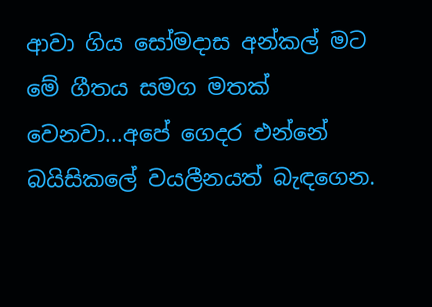ආවා ගිය සෝමදාස අන්කල් මට මේ ගීතය සමග මතක් වෙනවා...අපේ ගෙදර එන්නේ බයිසිකලේ වයලීනයත් බැඳගෙන.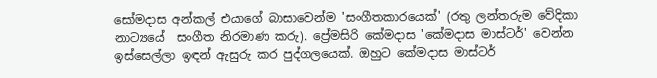සෝමදාස අන්කල් එයාගේ බාසාවෙන්ම 'සංගීතකාරයෙක්' (රතු ලන්තරුම වේදිකා නාට්‍යයේ  සංගීත නිරමාණ කරු). ප්‍රේමසිරි කේමදාස 'කේමදාස මාස්ටර්' වෙන්න ඉස්සෙල්ලා ඉඳන් ඇසුරු කර පුද්ගලයෙක්. ඔහුට කේමදාස මාස්ටර්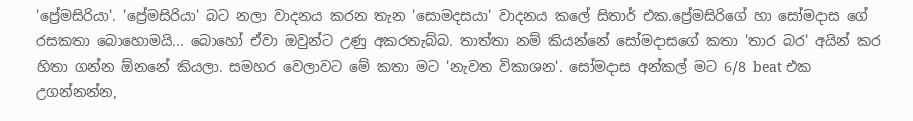'ප්‍රේමසිරියා'. 'ප්‍රේමසිරියා' බට නලා වාදනය කරන තැන 'සොමදසයා' වාදනය කලේ සිතාර් එක.ප්‍රේමසිරිගේ හා සෝමදාස ගේ රසකතා බොහොමයි... බොහෝ ඒවා ඔවුන්ට උණු අකරතැබ්බ. තාත්තා නම් කියන්නේ සෝමදාසගේ කතා 'තාර බර' අයින් කර හිතා ගන්න ඕනනේ කියලා. සමහර වෙලාවට මේ කතා මට 'නැවත විකාශන'. සෝමදාස අන්කල් මට 6/8 beat එක උගන්නන්න,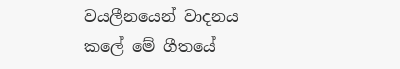වයලීනයෙන් වාදනය කලේ මේ ගීතයේ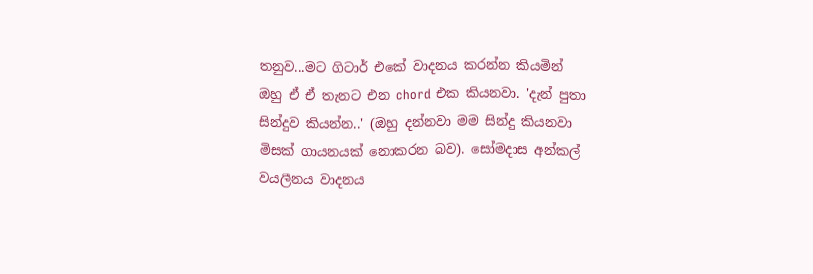තනුව...මට ගිටාර් එකේ වාදනය කරන්න කියමින් ඔහු ඒ ඒ තැනට එන chord එක කියනවා. 'දැන් පුතා සින්දුව කියන්න..' (ඔහු දන්නවා මම සින්දු කියනවා මිසක් ගායනයක් නොකරන බව). සෝමදාස අන්කල් වයලීනය වාදනය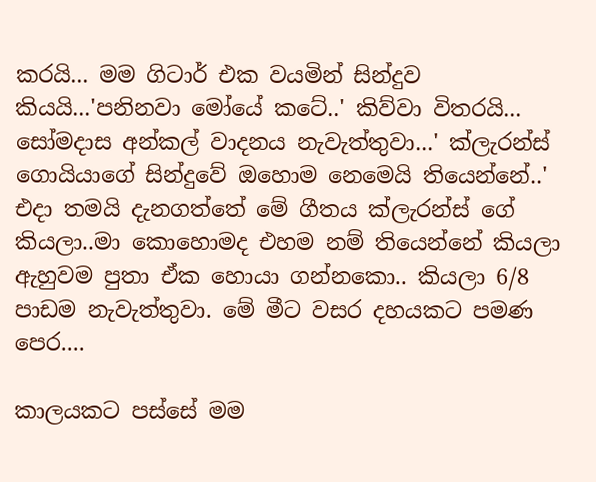කරයි... මම ගිටාර් එක වයමින් සින්දුව කියයි...'පනිනවා මෝයේ කටේ..' කිව්වා විතරයි... සෝමදාස අන්කල් වාදනය නැවැත්තුවා...' ක්ලැරන්ස් ගොයියාගේ සින්දුවේ ඔහොම නෙමෙයි තියෙන්නේ..' එදා තමයි දැනගත්තේ මේ ගීතය ක්ලැරන්ස් ගේ කියලා..මා කොහොමද එහම නම් තියෙන්නේ කියලා ඇහුවම පුතා ඒක හොයා ගන්නකො.. කියලා 6/8 පාඩම නැවැත්තුවා. මේ මීට වසර දහයකට පමණ පෙර....

කාලයකට පස්සේ මම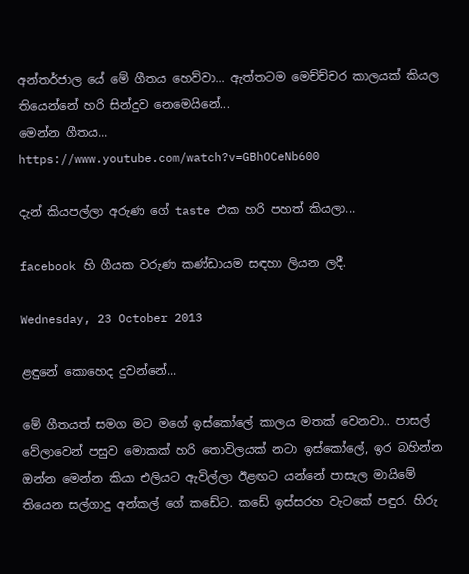අන්තර්ජාල යේ මේ ගීතය හෙව්වා... ඇත්තටම මෙච්ච්චර කාලයක් කියල තියෙන්නේ හරි සින්දුව නෙමෙයිනේ...
මෙන්න ගීතය...
https://www.youtube.com/watch?v=GBhOCeNb600

දැන් කියපල්ලා අරුණ ගේ taste එක හරි පහත් කියලා...

facebook හි ගීයක වරුණ කණ්ඩායම සඳහා ලියන ලදී.

Wednesday, 23 October 2013

ළඳුනේ කොහෙද දුවන්නේ...

මේ ගීතයත් සමග මට මගේ ඉස්කෝලේ කාලය මතක් වෙනවා.. පාසල් වේලාවෙන් පසුව මොකක් හරි තොවිලයක් නටා ඉස්කෝලේ, ඉර බහින්න ඔන්න මෙන්න කියා එලියට ඇවිල්ලා ඊළඟට යන්නේ පාසැල මායිමේ තියෙන සල්ගාදු අන්කල් ගේ කඩේට. කඩේ ඉස්සරහ වැටකේ පඳුර. හිරු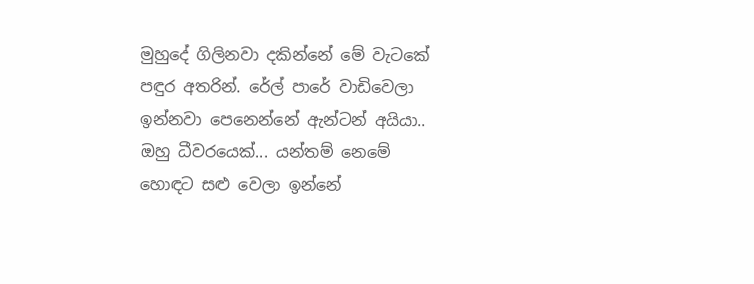මුහුදේ ගිලිනවා දකින්නේ මේ වැටකේ පඳුර අතරින්. රේල් පාරේ වාඩිවෙලා ඉන්නවා පෙනෙන්නේ ඇන්ටන් අයියා.. ඔහු ධීවරයෙක්... යන්තම් නෙමේ හොඳට සළු වෙලා ඉන්නේ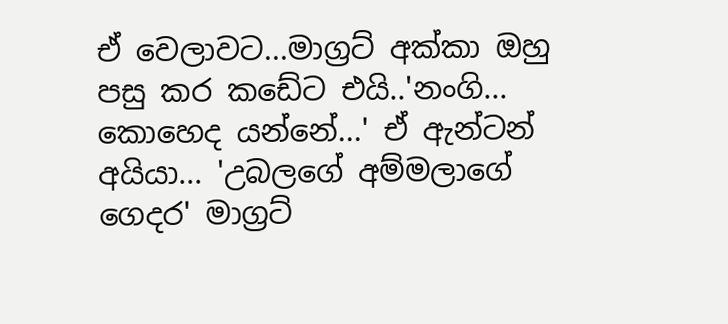ඒ වෙලාවට...මාග්‍රට් අක්කා ඔහු පසු කර කඩේට එයි..'නංගි... කොහෙද යන්නේ...' ඒ ඇන්ටන් අයියා... 'උබලගේ අම්මලාගේ ගෙදර' මාග්‍රට්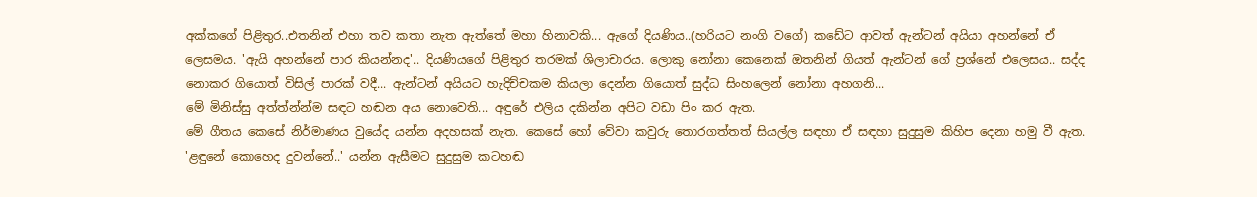අක්කගේ පිළිතුර..එතනින් එහා තව කතා නැත ඇත්තේ මහා හිනාවකි... ඇගේ දියණිය..(හරියට නංගි වගේ) කඩේට ආවත් ඇන්ටන් අයියා අහන්නේ ඒ ලෙසමය. 'ඇයි අහන්නේ පාර කියන්නද'.. දියණියගේ පිළිතුර තරමක් ශිලාචාරය. ලොකු නෝනා කෙනෙක් ඔතනින් ගියත් ඇන්ටන් ගේ ප්‍රශ්නේ එලෙසය.. සද්ද නොකර ගියොත් විසිල් පාරක් වදී... ඇන්ටන් අයියට හැදිච්චකම කියලා දෙන්න ගියොත් සුද්ධ සිංහලෙන් නෝනා අහගනි...
මේ මිනිස්සු අත්ත්න්න්ම සඳට හඬන අය නොවෙති... අඳුරේ එලිය දකින්න අපිට වඩා පිං කර ඇත.
මේ ගීතය කෙසේ නිර්මාණය වුයේද යන්න අදහසක් නැත. කෙසේ හෝ වේවා කවුරු තොරගත්තත් සියල්ල සඳහා ඒ සඳහා සුදුසුම කිහිප දෙනා හමු වී ඇත. 'ළඳුනේ කොහෙද දුවන්නේ..' යන්න ඇසීමට සුදුසුම කටහඬ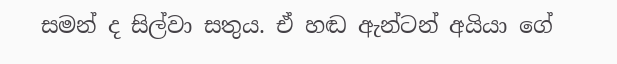සමන් ද සිල්වා සතුය. ඒ හඬ ඇන්ටන් අයියා ගේ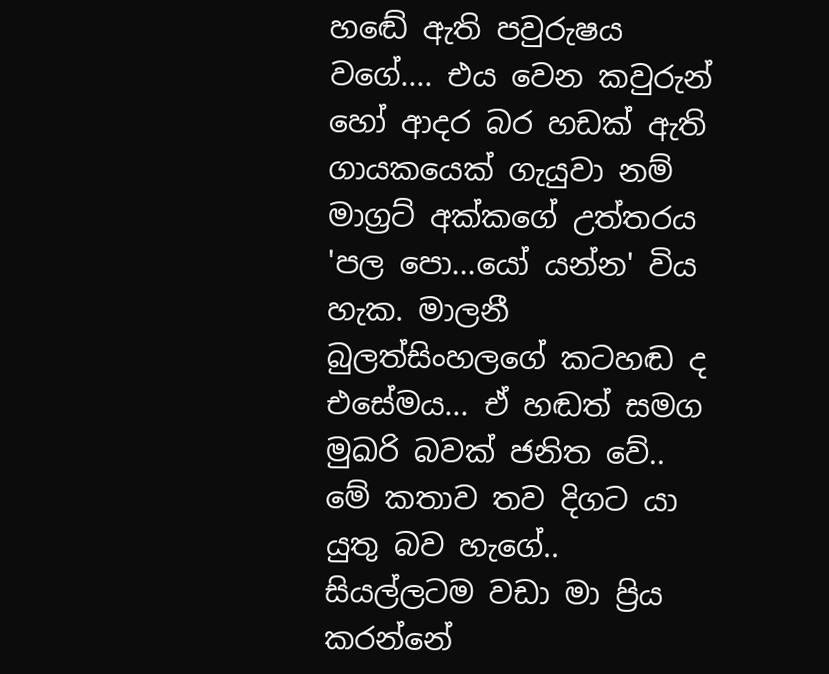හඬේ ඇති පවුරුෂය වගේ.... එය වෙන කවුරුන් හෝ ආදර බර හඩක් ඇති ගායකයෙක් ගැයුවා නම් මාග්‍රට් අක්කගේ උත්තරය 'පල පො...යෝ යන්න' විය හැක. මාලනී බුලත්සිංහලගේ කටහඬ ද එසේමය... ඒ හඬත් සමග මුඛරි බවක් ජනිත වේ.. මේ කතාව තව දිගට යා යුතු බව හැගේ..
සියල්ලටම වඩා මා ප්‍රිය කරන්නේ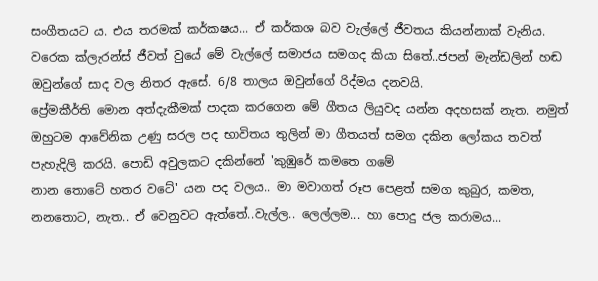සංගීතයට ය. එය තරමක් කර්කෂය... ඒ කර්කශ බව වැල්ලේ ජීවතය කියන්නාක් වැනිය. වරෙක ක්ලැරන්ස් ජීවත් වුයේ මේ වැල්ලේ සමාජය සමගද කියා සිතේ..ජපන් මැන්ඩලින් හඬ ඔවුන්ගේ සාද වල නිතර ඇසේ. 6/8 තාලය ඔවුන්ගේ රිද්මය දනවයි.
ප්‍රේමකීර්ති මොන අත්දැකීමක් පාදක කරගෙන මේ ගීතය ලියුවද යන්න අදහසක් නැත. නමුත් ඔහුටම ආවේනික උණු සරල පද භාවිතය තුලින් මා ගීතයත් සමග දකින ලෝකය තවත් පැහැදිලි කරයි. පොඩි අවුලකට දකින්නේ 'කුඹුරේ කමතෙ ගමේ
නාන තොටේ හතර වටේ' යන පද වලය.. මා මවාගත් රූප පෙළත් සමග කුබුර, කමත, නනතොට, නැත.. ඒ වෙනුවට ඇත්තේ..වැල්ල.. ලෙල්ලම... හා පොදු ජල කරාමය...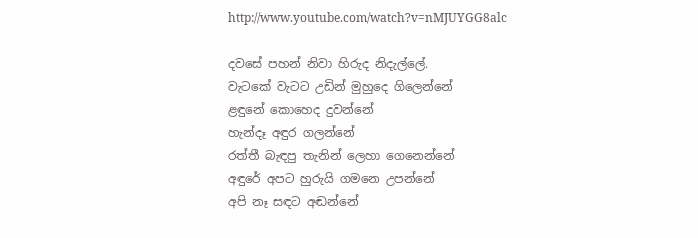http://www.youtube.com/watch?v=nMJUYGG8alc

දවසේ පහන් නිවා හිරුද නිදැල්ලේ.
වැටකේ වැටට උඩින් මුහුදෙ ගිලෙන්නේ
ළඳුනේ කොහෙද දුවන්නේ
හැන්දෑ අඳුර ගලන්නේ
රත්තී බැඳපු තැනින් ලෙහා ගෙනෙන්නේ
අඳුරේ අපට හුරුයි ගමනෙ උපන්නේ
අපි නෑ සඳට අඬන්නේ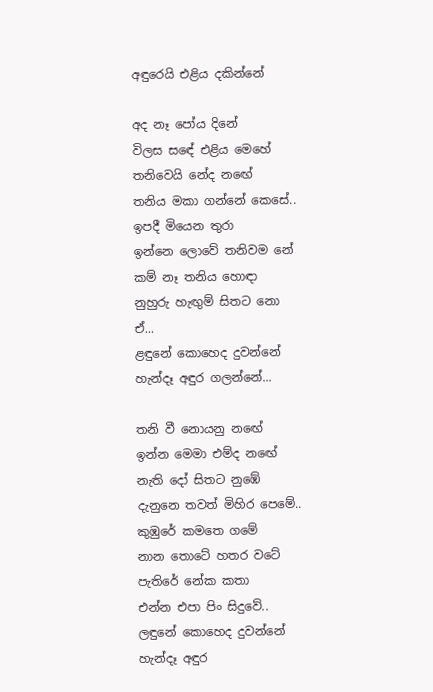අඳුරෙයි එළිය දකින්නේ

අද නෑ පෝය දිනේ
විලස සඳේ එළිය මෙහේ
තනිවෙයි නේද නඟේ
තනිය මකා ගන්නේ කෙසේ..
ඉපදී මියෙන තුරා
ඉන්නෙ ලොවේ තනිවම නේ
කම් නෑ තනිය හොඳා
නුහුරු හැඟුම් සිතට නො ඒ...
ළඳුනේ කොහෙද දුවන්නේ
හැන්දෑ අඳුර ගලන්නේ...

තනි වී නොයනු නඟේ
ඉන්න මෙමා එම්ද නඟේ
නැති දෝ සිතට නුඹේ
දැනුනෙ තවත් මිහිර පෙමේ..
කුඹුරේ කමතෙ ගමේ
නාන තොටේ හතර වටේ
පැතිරේ නේක කතා
එන්න එපා පිං සිදුවේ..
ලඳුනේ කොහෙද දුවන්නේ
හැන්දෑ අඳුර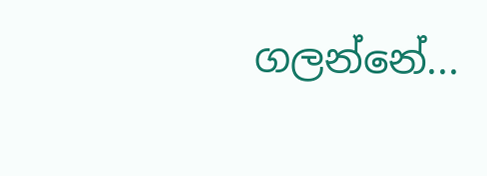ගලන්නේ...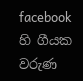facebook හි ගීයක වරුණ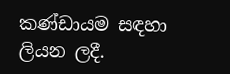කණ්ඩායම සඳහා ලියන ලදී.